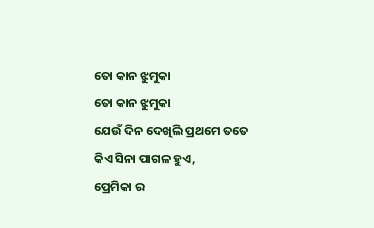ତୋ କାନ ଝୁମୁକା
ତୋ କାନ ଝୁମୁକା
ଯେଉଁ ଦିନ ଦେଖିଲି ପ୍ରଥମେ ତତେ
କିଏ ସିନା ପାଗଳ ହୁଏ,
ପ୍ରେମିକା ର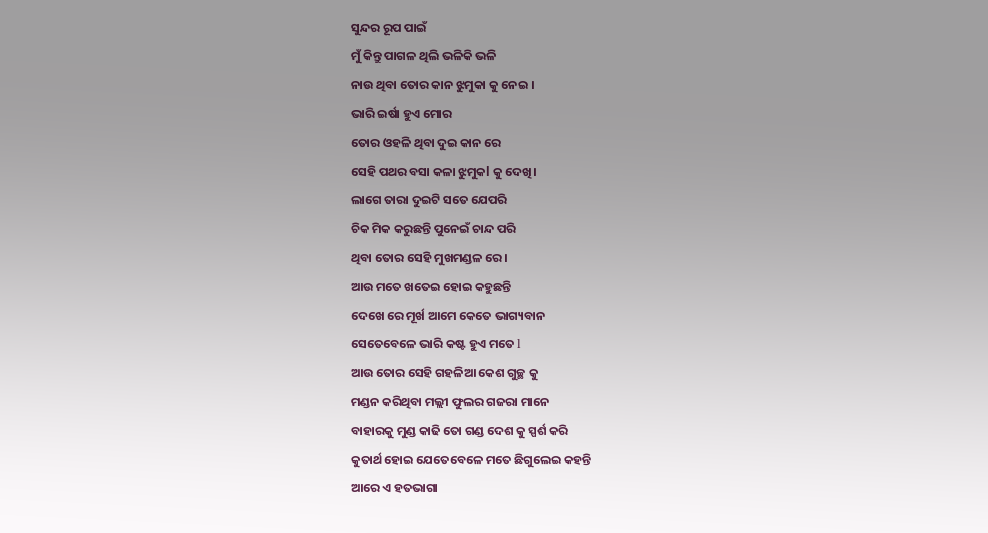ସୁନ୍ଦର ରୂପ ପାଇଁ
ମୁଁ କିନ୍ତୁ ପାଗଳ ଥିଲି ଭଳିକି ଭଳି
ନାଉ ଥିବା ତୋର କାନ ଝୁମୁକା କୁ ନେଇ ।
ଭାରି ଇର୍ଷା ହୁଏ ମୋର
ତୋର ଓହଳି ଥିବା ଦୁଇ କାନ ରେ
ସେହି ପଥର ବସା କଳା ଝୁମୁକl କୁ ଦେଖି।
ଲାଗେ ତାରା ଦୁଇଟି ସତେ ଯେପରି
ଚିକ ମିକ କରୁଛନ୍ତି ପୁନେଇଁ ଚାନ୍ଦ ପରି
ଥିବା ତୋର ସେହି ମୁଖମଣ୍ଡଳ ରେ।
ଆଉ ମତେ ଖତେଇ ହୋଇ କହୁଛନ୍ତି
ଦେଖେ ରେ ମୂର୍ଖ ଆମେ କେତେ ଭାଗ୍ୟବାନ
ସେତେବେଳେ ଭାରି କଷ୍ଟ ହୁଏ ମତେ l
ଆଉ ତୋର ସେହି ଗହଳିଆ କେଶ ଗୁଚ୍ଛ କୁ
ମଣ୍ଡନ କରିଥିବା ମଲ୍ଲୀ ଫୁଲର ଗଜରା ମାନେ
ବାହାରକୁ ମୁଣ୍ଡ କାଢି ତୋ ଗଣ୍ଡ ଦେଶ କୁ ସ୍ପର୍ଶ କରି
କୁତାର୍ଥ ହୋଇ ଯେତେବେଳେ ମତେ ଛିଗୁଲେଇ କହନ୍ତି
ଆରେ ଏ ହତଭାଗା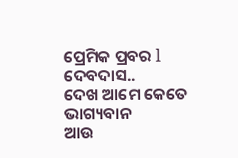ପ୍ରେମିକ ପ୍ରବର l
ଦେବଦାସ..
ଦେଖ ଆମେ କେତେ ଭାଗ୍ୟବାନ
ଆଉ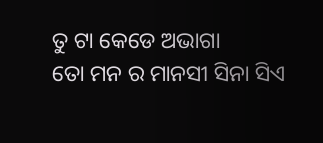ତୁ ଟା କେଡେ ଅଭାଗା
ତୋ ମନ ର ମାନସୀ ସିନା ସିଏ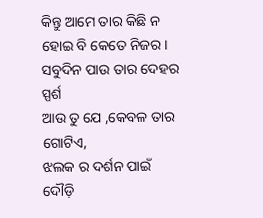କିନ୍ତୁ ଆମେ ତାର କିଛି ନ ହୋଇ ବି କେତେ ନିଜର।
ସବୁଦିନ ପାଉ ତାର ଦେହର ସ୍ପର୍ଶ
ଆଉ ତୁ ଯେ ,କେବଳ ତାର ଗୋଟିଏ,
ଝଲକ ର ଦର୍ଶନ ପାଇଁ
ଦୌଡ଼ି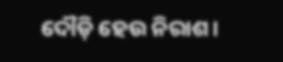ଦୌଡ଼ି ହେଉ ନିରାଶ।